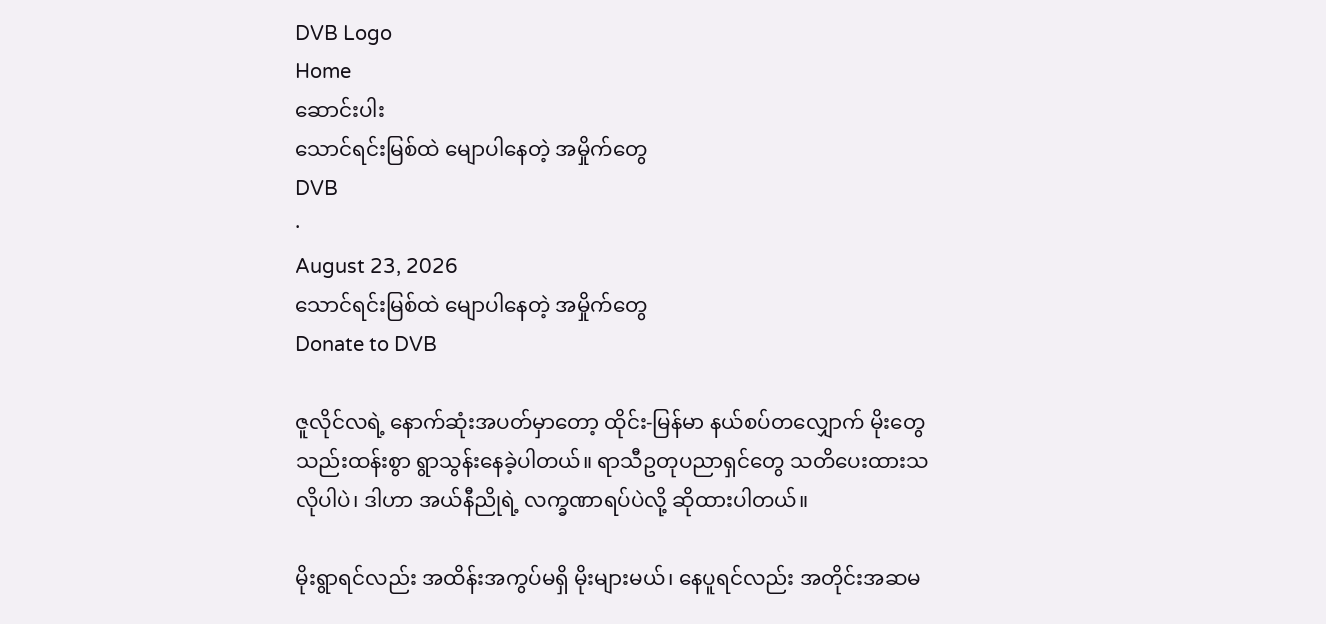DVB Logo
Home
ဆောင်းပါး
သောင်ရင်းမြစ်ထဲ မျောပါနေတဲ့ အမှိုက်တွေ
DVB
·
August 23, 2026
သောင်ရင်းမြစ်ထဲ မျောပါနေတဲ့ အမှိုက်တွေ
Donate to DVB

ဇူလိုင်လရဲ့ နောက်ဆုံးအပတ်မှာတော့ ထိုင်း-မြန်မာ နယ်စပ်တလျှောက် မိုးတွေ သည်းထန်းစွာ ရွာသွန်းနေခဲ့ပါတယ်။ ရာသီဥတုပညာရှင်တွေ သတိပေးထားသလိုပါပဲ၊ ဒါဟာ အယ်နီညိုရဲ့ လက္ခဏာရပ်ပဲ‌လို့ ဆိုထားပါတယ်။

မိုးရွာရင်လည်း အထိန်းအကွပ်မရှိ မိုးများမယ်၊ နေပူရင်လည်း အတိုင်းအဆမ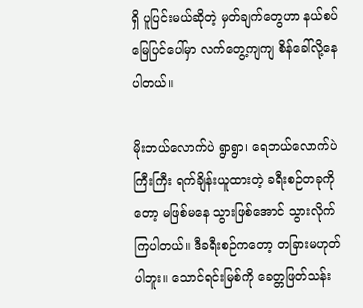ရှိ ပူပြင်းမယ်ဆိုတဲ့ မှတ်ချက်တွေဟာ နယ်စပ်မြေပြင်ပေါ်မှာ လက်တွေ့ကျကျ စိန်ခေါ်လို့နေပါတယ်။

မိုးဘယ်လောက်ပဲ ရွာရွာ၊ ရေဘယ်လောက်ပဲကြီးကြီး ရက်ချိန်းယူထားတဲ့ ခရီးစဉ်တခုကိုတော့ မဖြစ်မနေ သွားဖြစ်အောင် သွားလိုက်ကြပါတယ်။ ဒီခရီးစဉ်ကတော့ တခြားမဟုတ်ပါဘူး။ သောင်ရင်းမြစ်ကို ခေတ္တဖြတ်သန်း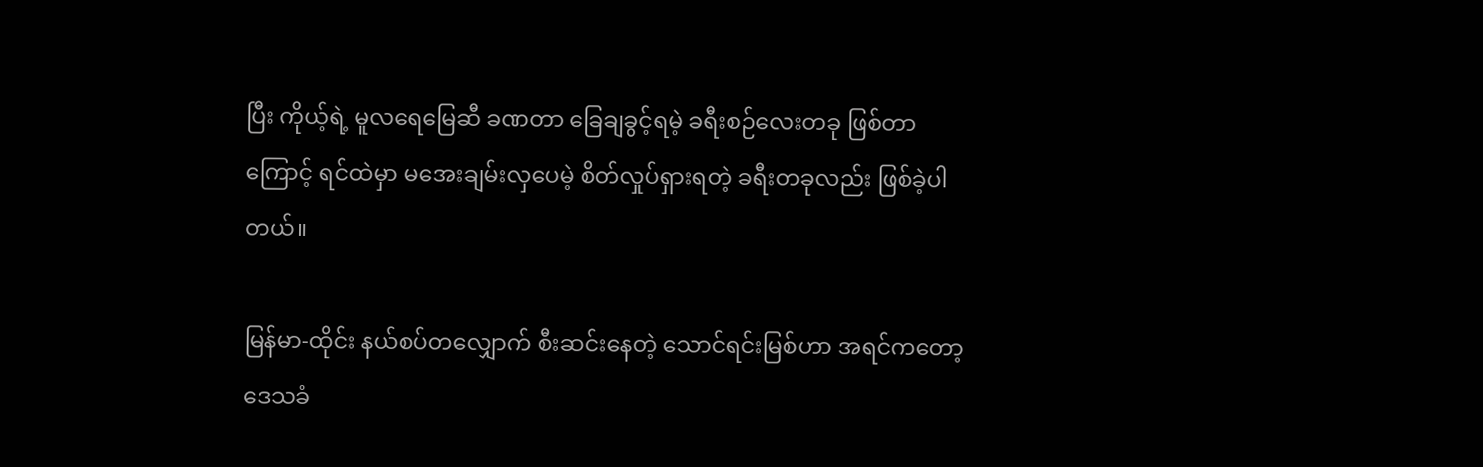ပြီး ကိုယ့်ရဲ့ မူလရေမြေဆီ ခဏတာ ခြေချခွင့်ရမဲ့ ခရီးစဉ်လေးတခု ဖြစ်တာကြောင့် ရင်ထဲမှာ မအေးချမ်းလှပေမဲ့ စိတ်လှုပ်ရှားရတဲ့ ခရီးတခုလည်း ဖြစ်ခဲ့ပါတယ်။

မြန်မာ-ထိုင်း နယ်စပ်တလျှောက် စီးဆင်းနေတဲ့ သောင်ရင်းမြစ်ဟာ အရင်ကတော့ ဒေသခံ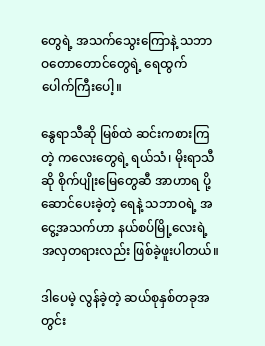တွေရဲ့ အသက်သွေးကြောနဲ့ သဘာဝတောတောင်တွေရဲ့ ရေထွက်ပေါက်ကြီးပေါ့။

နွေရာသီဆို မြစ်ထဲ ဆင်းကစားကြတဲ့ ကလေးတွေရဲ့ ရယ်သံ၊ မိုးရာသီဆို စိုက်ပျိုးမြေတွေဆီ အာဟာရ ပို့ဆောင်ပေးခဲ့တဲ့ ရေနဲ့ သဘာဝရဲ့ အငွေ့အသက်ဟာ နယ်စပ်မြို့လေးရဲ့ အလှတရားလည်း ဖြစ်ခဲ့ဖူးပါတယ်။

ဒါပေမဲ့ လွန်ခဲ့တဲ့ ဆယ်စုနှစ်တခုအတွင်း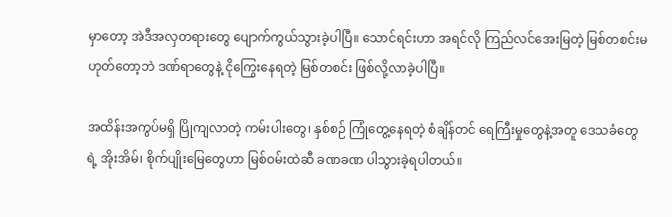မှာတော့ အဲဒီအလှတရားတွေ ပျောက်ကွယ်သွားခဲ့ပါပြီ။ သောင်ရင်းဟာ အရင်လို ကြည်လင်အေးမြတဲ့ မြစ်တစင်းမဟုတ်တော့ဘဲ ဒဏ်ရာတွေနဲ့ ငိုကြွေးနေရတဲ့ မြစ်တစင်း ဖြစ်လို့လာခဲ့ပါပြီ။

အထိန်းအကွပ်မရှိ ပြိုကျလာတဲ့ ကမ်းပါးတွေ၊ နှစ်စဉ် ကြုံတွေ့နေရတဲ့ စံချိန်တင် ရေကြီးမှုတွေနဲ့အတူ ဒေသခံတွေရဲ့ အိုးအိမ်၊ စိုက်ပျိုးမြေတွေဟာ မြစ်ဝမ်းထဲဆီ ခဏခဏ ပါသွားခဲ့ရပါတယ်။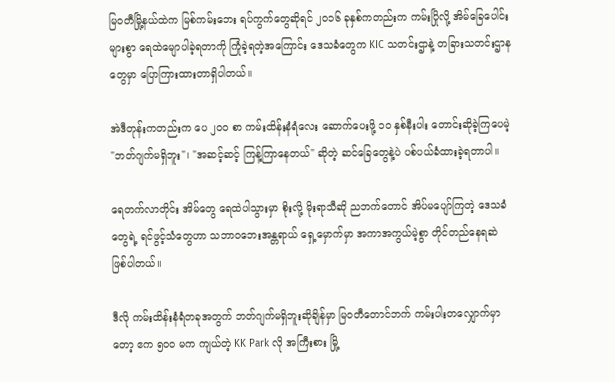မြဝတီမြို့နယ်ထဲက မြစ်ကမ်းဘေး ရပ်ကွက်တွေဆိုရင် ၂၀၁၆ ခုနှစ်ကတည်းက ကမ်းပြိုလို့ အိမ်ခြေပေါင်းများစွာ ရေထဲမျောပါခဲ့ရတာကို ကြုံခဲ့ရတဲ့အ‌ကြောင်း ဒေသခံတွေက KIC သတင်းဌာနဲ့ တခြားသတင်းဌာနတွေမှာ ပြောကြားထားတာရှိပါတယ်။

အဲဒီတုန်းကတည်းက ပေ ၂၀၀ စာ ကမ်းထိန်းနံရံလေး ဆောက်ပေးဖို့ ၁၀ နှစ်နီးပါး တောင်းဆိုခဲ့ကြပေမဲ့ "ဘတ်ဂျက်မရှိဘူး"၊ "အဆင့်ဆင့် ကြန့်ကြာနေတယ်" ဆိုတဲ့ ဆင်ခြေတွေနဲ့ပဲ ပစ်ပယ်ခံထားခဲ့ရတာပါ။

ရေတက်လာတိုင်း အိမ်တွေ ရေထဲပါသွားမှာ စိုးလို့ မိုးရာသီဆို ညဘက်တောင် အိပ်မပျော်ကြတဲ့ ဒေသခံတွေရဲ့ ရင်ဖွင့်သံတွေဟာ သဘာဝဘေးအန္တရာယ် ရှေ့မှောက်မှာ အကာအကွယ်မဲ့စွာ တိုင်တည်နေရဆဲ ဖြစ်ပါတယ်။

ဒီလို ကမ်းထိန်းနံရံတခုအတွက် ဘတ်ဂျက်မရှိဘူးဆိုချိန်မှာ မြဝတီတောင်ဘက် ကမ်းပါးတလျှောက်မှာတော့ ဧက ၅၀၀ မက ကျယ်တဲ့ KK Park လို အကြီးစား မြို့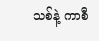သစ်နဲ့ ကာစီ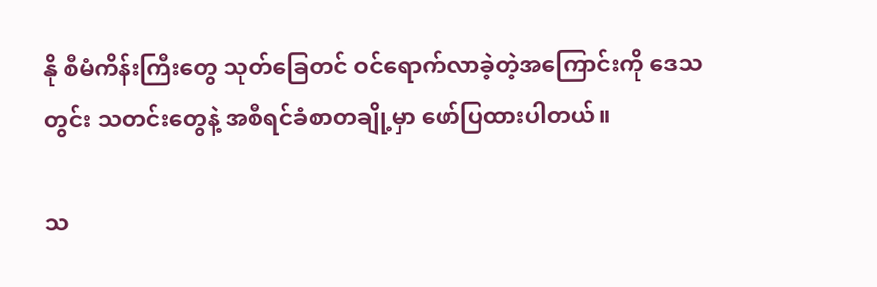နို စီမံကိန်းကြီးတွေ သုတ်ခြေတင် ဝင်ရောက်လာခဲ့တဲ့အကြောင်းကို ဒေသတွင်း သတင်းတွေနဲ့ အစီရင်ခံစာတချို့မှာ ဖော်ပြထားပါတယ်။

သ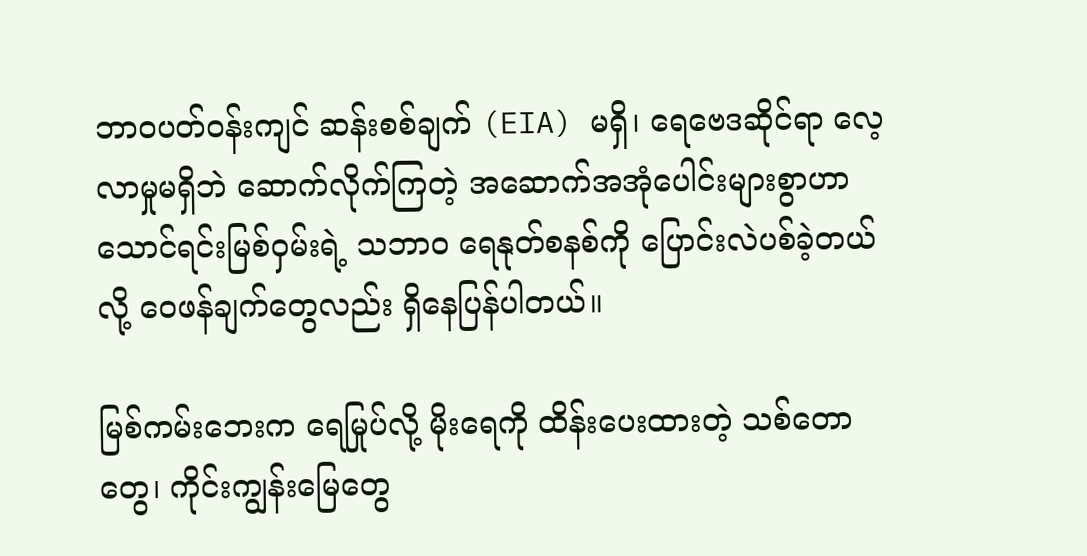ဘာဝပတ်ဝန်းကျင် ဆန်းစစ်ချက် (EIA) မရှိ၊ ရေဗေဒဆိုင်ရာ လေ့လာမှုမရှိဘဲ ဆောက်လိုက်ကြတဲ့ အဆောက်အအုံပေါင်းများစွာဟာ သောင်ရင်းမြစ်ဝှမ်းရဲ့ သဘာဝ ရေနုတ်စနစ်ကို ပြောင်းလဲပစ်ခဲ့တယ်လို့ ဝေဖန်ချက်‌တွေလည်း ရှိနေပြန်ပါတယ်။

မြစ်ကမ်းဘေးက ရေမြုပ်လို့ မိုးရေကို ထိန်းပေးထားတဲ့ သစ်တောတွေ၊ ကိုင်းကျွန်းမြေတွေ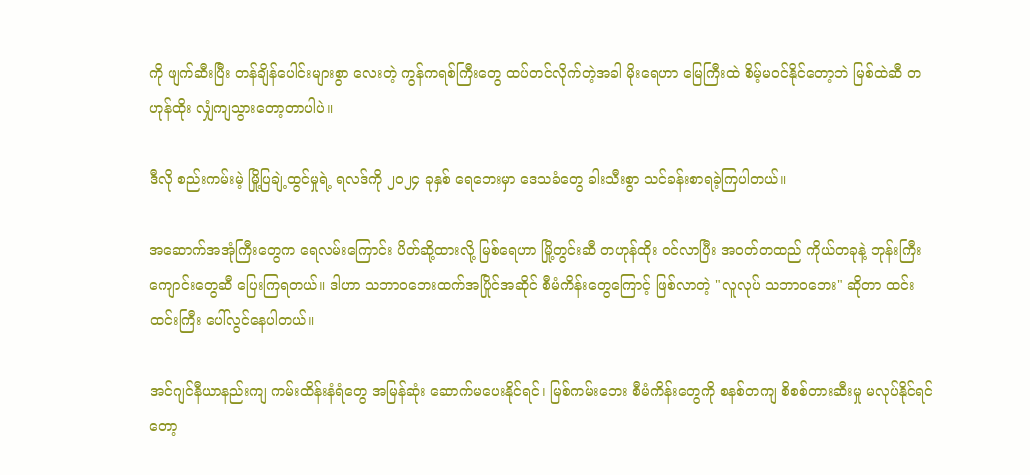ကို ဖျက်ဆီးပြီး တန်ချိန်ပေါင်းများစွာ လေးတဲ့ ကွန်ကရစ်ကြီးတွေ ထပ်တင်လိုက်တဲ့အခါ မိုးရေဟာ မြေကြီးထဲ စိမ့်မဝင်နိုင်တော့ဘဲ မြစ်ထဲဆီ တဟုန်ထိုး လျှံကျသွားတော့တာပါပဲ။

ဒီလို စည်းကမ်းမဲ့ မြို့ပြချဲ့ထွင်မှုရဲ့ ရလဒ်ကို ၂၀၂၄ ခုနှစ် ရေဘေးမှာ ဒေသခံတွေ ခါးသီးစွာ သင်ခန်းစာရခဲ့ကြပါတယ်။

အဆောက်အအုံကြီးတွေက ရေလမ်းကြောင်း ပိတ်ဆို့ထားလို့ မြစ်ရေဟာ မြို့တွင်းဆီ တဟုန်ထိုး ဝင်လာပြီး အဝတ်တထည် ကိုယ်တခုနဲ့ ဘုန်းကြီးကျောင်းတွေဆီ ပြေးကြရတယ်။ ဒါဟာ သဘာဝဘေးထက်အပြိုင်အဆိုင် စီမံကိန်းတွေကြောင့် ဖြစ်လာတဲ့ "လူလုပ် သဘာဝဘေး" ဆိုတာ ထင်းထင်းကြီး ပေါ်လွင်နေပါတယ်။

အင်ဂျင်နီယာနည်းကျ ကမ်းထိန်းနံရံတွေ အမြန်ဆုံး ဆောက်မပေးနိုင်ရင်၊ မြစ်ကမ်းဘေး စီမံကိန်းတွေကို စနစ်တကျ စိစစ်တားဆီးမှု မလုပ်နိုင်ရင်တော့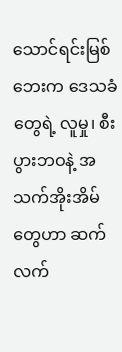သောင်ရင်းမြစ်ဘေးက ဒေသခံတွေရဲ့ လူမှု၊ စီးပွားဘဝနဲ့ အသက်အိုးအိမ်တွေဟာ ဆက်လက်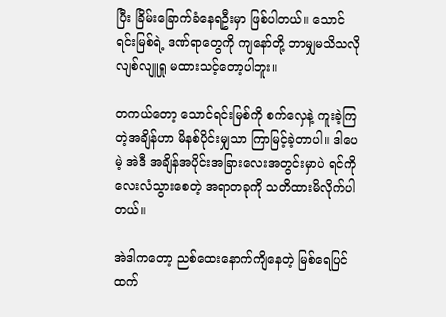ပြီး ခြိမ်းခြောက်ခံနေရဦးမှာ ဖြစ်ပါတယ်။ သောင်ရင်းမြစ်ရဲ့ ဒဏ်ရာတွေကို ကျနော်တို့ ဘာမျှမသိသလို လျစ်လျူရှု မထားသင့်တော့ပါဘူး။

တကယ်တော့ သောင်ရင်းမြစ်ကို စက်လှေနဲ့ ကူးခဲ့ကြတဲ့အချိန်ဟာ မိနစ်ပိုင်းမျှသာ ကြာမြင့်ခဲ့တာပါ။ ဒါပေမဲ့ အဲဒီ အချိန်အပိုင်းအခြားလေးအတွင်းမှာပဲ ရင်ကို လေးလံသွားစေတဲ့ အရာတခုကို သတိထားမိလိုက်ပါတယ်။

အဲဒါကတော့ ညစ်‌ထေးနောက်ကျိနေတဲ့ မြစ်ရေပြင်ထက်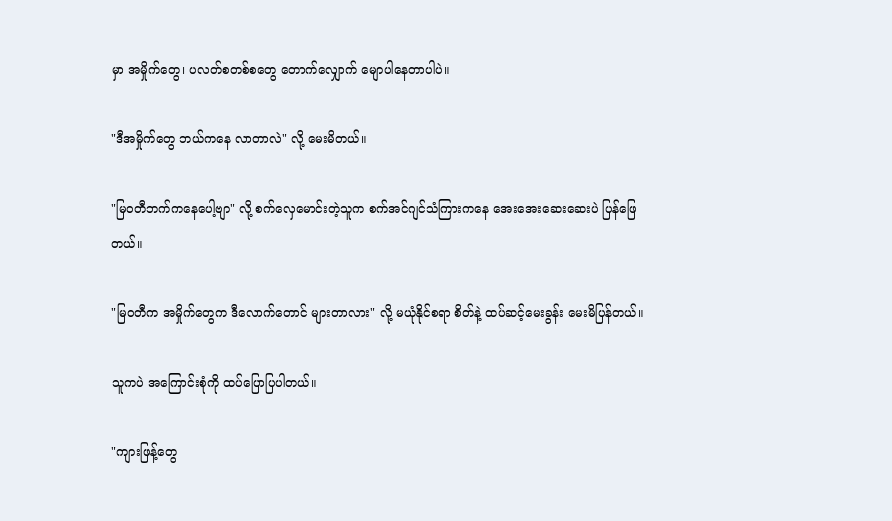မှာ အမှိုက်တွေ၊ ပလတ်စတစ်စတွေ တောက်လျှောက် မျောပါနေတာပါပဲ။

"ဒီအမှိုက်တွေ ဘယ်ကနေ လာတာလဲ" လို့ မေးမိတယ်။

"မြဝတီဘက်ကနေပေါ့ဗျာ" လို့ စက်လှေမောင်းတဲ့သူက စက်အင်ဂျင်သံကြားကနေ အေးအေးဆေးဆေးပဲ ပြန်ဖြေတယ်။

"မြဝတီက အမှိုက်တွေက ဒီလောက်တောင် များတာလား" လို့ မယုံနိုင်စရာ စိတ်နဲ့ ထပ်ဆင့်မေးခွန်း မေးမိပြန်တယ်။

သူကပဲ အကြောင်းစုံကို ထပ်ပြောပြပါတယ်။

"ကျားဖြန့်တွေ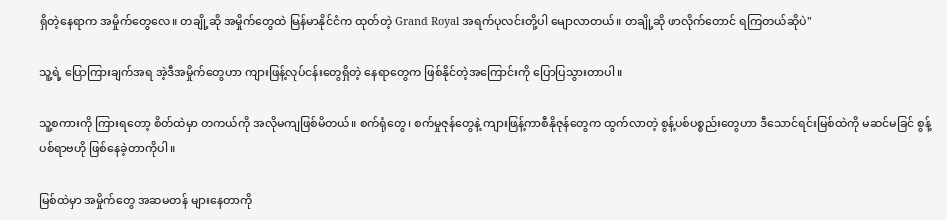ရှိတဲ့နေရာက အမှိုက်တွေလေ။ တချို့ဆို အမှိုက်တွေထဲ မြန်မာနိုင်ငံက ထုတ်တဲ့ Grand Royal အရက်ပုလင်းတို့ပါ မျောလာတယ်။ တချို့ဆို ဖာလိုက်တောင် ရကြတယ်ဆိုပဲ"

သူ့ရဲ့ ပြောကြားချက်အရ အဲ့ဒီအမှိုက်တွေဟာ ကျားဖြန့်လုပ်ငန်းတွေရှိတဲ့ နေရာတွေက ဖြစ်နိုင်တဲ့အကြောင်းကို ပြောပြသွားတာပါ။

သူ့စကားကို ကြားရတော့ စိတ်ထဲမှာ တကယ်ကို အလိုမကျဖြစ်မိတယ်။ စက်ရုံတွေ၊ စက်မှုဇုန်တွေနဲ့ ကျားဖြန့်ကာစီနိုဇုန်တွေက ထွက်လာတဲ့ စွန့်ပစ်ပစ္စည်းတွေဟာ ဒီသောင်ရင်းမြစ်ထဲကို မဆင်မခြင် စွန့်ပစ်ရာဗဟို ဖြစ်နေခဲ့တာကိုပါ။

မြစ်ထဲမှာ အမှိုက်တွေ အဆမတန် များနေတာကို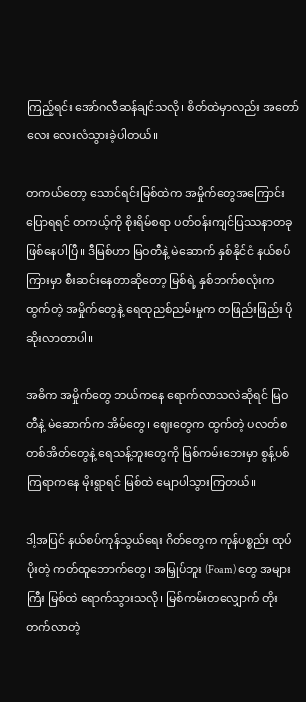ကြည့်ရင်း အော်ဂလီဆန်ချင်သလို၊ စိတ်ထဲမှာလည်း အတော်လေး လေးလံသွားခဲ့ပါတယ်။

တကယ်တော့ သောင်ရင်းမြစ်ထဲက အမှိုက်တွေအကြောင်း ပြောရရင် တကယ့်ကို စိုးရိမ်စရာ ပတ်ဝန်းကျင်ပြဿနာတခု ဖြစ်နေပါပြီ။ ဒီမြစ်ဟာ မြဝတီနဲ့ မဲဆောက် နှစ်နိုင်ငံ နယ်စပ်ကြားမှာ စီးဆင်းနေတာဆိုတော့ မြစ်ရဲ့ နှစ်ဘက်စလုံးက ထွက်တဲ့ အမှိုက်တွေနဲ့ ရေထုညစ်ညမ်းမှုက တဖြည်းဖြည်း ပိုဆိုးလာတာပါ။

အဓိက အမှိုက်တွေ ဘယ်ကနေ ရောက်လာသလဲဆိုရင် မြဝတီနဲ့ မဲဆောက်က အိမ်တွေ၊ ဈေးတွေက ထွက်တဲ့ ပလတ်စတစ်အိတ်တွေနဲ့ ရေသန့်ဘူးတွေကို မြစ်ကမ်းဘေးမှာ စွန့်ပစ်ကြရာကနေ မိုးရွာရင် မြစ်ထဲ မျောပါသွားကြတယ်။

ဒါ့အပြင် နယ်စပ်ကုန်သွယ်ရေး ဂိတ်တွေက ကုန်ပစ္စည်း ထုပ်ပိုးတဲ့ ကတ်ထူဘောက်တွေ၊ အမြှုပ်ဘူး (Foam) တွေ အများကြီး မြစ်ထဲ ရောက်သွားသလို၊ မြစ်ကမ်းတလျှောက် တိုးတက်လာတဲ့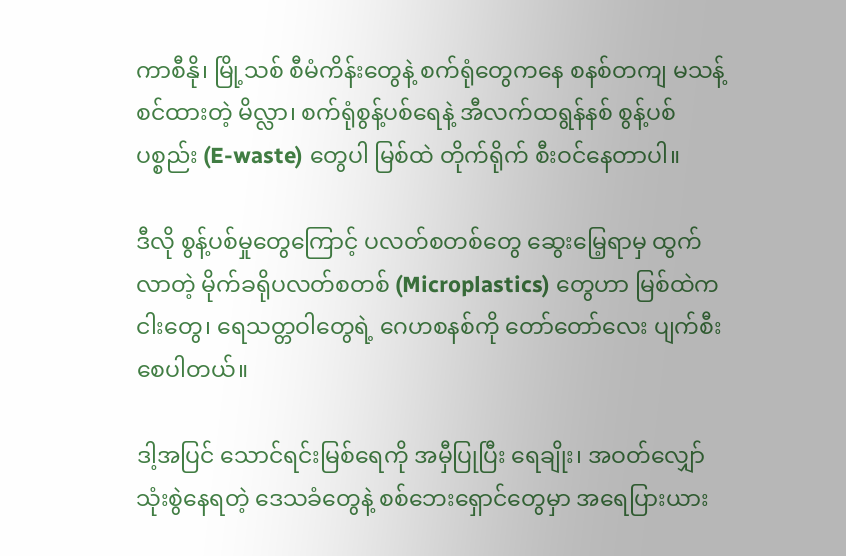ကာစီနို၊ မြို့သစ် စီမံကိန်းတွေနဲ့ စက်ရုံတွေကနေ စနစ်တကျ မသန့်စင်ထားတဲ့ မိလ္လာ၊ စက်ရုံစွန့်ပစ်ရေနဲ့ အီလက်ထရွန်နစ် စွန့်ပစ်ပစ္စည်း (E-waste) တွေပါ မြစ်ထဲ တိုက်ရိုက် စီးဝင်နေတာပါ။

ဒီလို စွန့်ပစ်မှုတွေကြောင့် ပလတ်စတစ်တွေ ဆွေးမြေ့ရာမှ ထွက်လာတဲ့ မိုက်ခရိုပလတ်စတစ် (Microplastics) တွေဟာ မြစ်ထဲက ငါးတွေ၊ ရေသတ္တဝါတွေရဲ့ ဂေဟစနစ်ကို တော်တော်လေး ပျက်စီးစေပါတယ်။

ဒါ့အပြင် သောင်ရင်းမြစ်ရေကို အမှီပြုပြီး ရေချိုး၊ အဝတ်လျှော် သုံးစွဲနေရတဲ့ ဒေသခံတွေနဲ့ စစ်ဘေးရှောင်တွေမှာ အရေပြားယား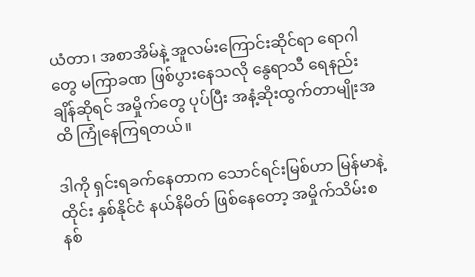ယံတာ၊ အစာအိမ်နဲ့ အူလမ်းကြောင်းဆိုင်ရာ ရောဂါတွေ မကြာခဏ ဖြစ်ပွားနေသလို နွေရာသီ ရေနည်းချိန်ဆိုရင် အမှိုက်တွေ ပုပ်ပြီး အနံ့ဆိုးထွက်တာမျိုးအထိ ကြုံနေကြရတယ်။

ဒါကို ရှင်းရခက်နေတာက သောင်ရင်းမြစ်ဟာ မြန်မာနဲ့ ထိုင်း နှစ်နိုင်ငံ နယ်နိမိတ် ဖြစ်နေတော့ အမှိုက်သိမ်းစနစ်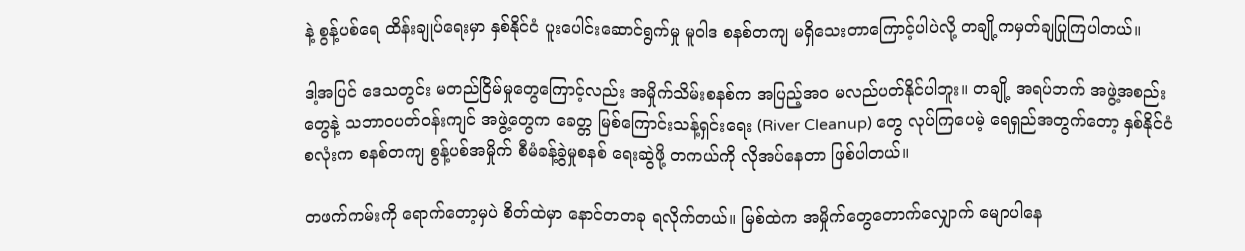နဲ့ စွန့်ပစ်ရေ ထိန်းချုပ်ရေးမှာ နှစ်နိုင်ငံ ပူးပေါင်းဆောင်ရွက်မှု မူဝါဒ စနစ်တကျ မရှိသေးတာကြောင့်ပါပဲလို့ တချို့ကမှတ်ချပြုကြပါတယ်။

ဒါ့အပြင် ဒေသတွင်း မတည်ငြိမ်မှုတွေကြောင့်လည်း အမှိုက်သိမ်းစနစ်က အပြည့်အဝ မလည်ပတ်နိုင်ပါဘူး။ တချို့ အရပ်ဘက် အဖွဲ့အစည်းတွေနဲ့ သဘာဝပတ်ဝန်းကျင် အဖွဲ့တွေက ခေတ္တ မြစ်ကြောင်းသန့်ရှင်းရေး (River Cleanup) တွေ လုပ်ကြပေမဲ့ ရေရှည်အတွက်တော့ နှစ်နိုင်ငံစလုံးက စနစ်တကျ စွန့်ပစ်အမှိုက် စီမံခန့်ခွဲမှုစနစ် ရေးဆွဲဖို့ တကယ်ကို လိုအပ်နေတာ ဖြစ်ပါတယ်။

တဖက်ကမ်းကို ရောက်တော့မှပဲ စိတ်ထဲမှာ နောင်တတခု ရလိုက်တယ်။ မြစ်ထဲက အမှိုက်တွေတောက်လျှောက် မျောပါနေ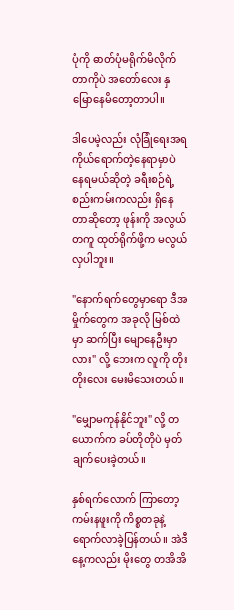ပုံကို ဓာတ်ပုံမရိုက်မိလိုက်တာကိုပဲ အတော်လေး နှမြောနေမိတော့တာပါ။

ဒါပေမဲ့လည်း လုံခြုံရေးအရ ကိုယ်ရောက်တဲ့နေရာမှာပဲ နေရမယ်ဆိုတဲ့ ခရီးစဉ်ရဲ့ စည်းကမ်းကလည်း ရှိနေတာဆိုတော့ ဖုန်းကို အလွယ်တကူ ထုတ်ရိုက်ဖို့က မလွယ်လှပါဘူး။

"နောက်ရက်တွေမှာရော ဒီအမှိုက်တွေက အခုလို မြစ်ထဲမှာ ဆက်ပြီး မျောနေဦးမှာလား" လို့ ဘေးက လူကို တိုးတိုးလေး မေးမိသေးတယ်။

"မျှောမကုန်နိုင်ဘူး" လို့ တယောက်က ခပ်တိုတိုပဲ မှတ်ချက်ပေးခဲ့တယ်။

နှစ်ရက်လောက် ကြာတော့ ကမ်းနဖူးကို ကိစ္စတခုနဲ့ ရောက်လာခဲ့ပြန်တယ်။ အဲဒီနေ့ကလည်း မိုးတွေ တအိအိ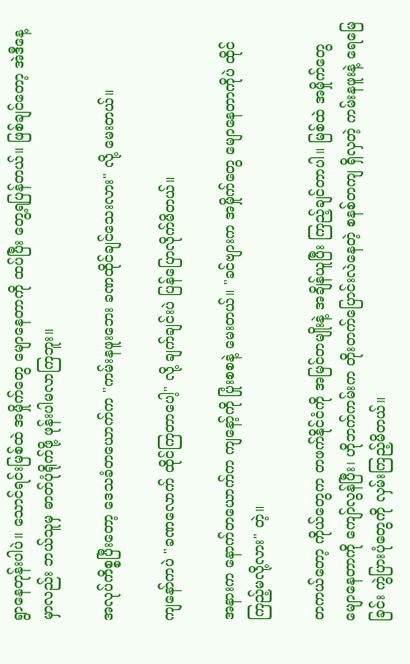ရွာနေတုန်းပါပဲ။ သောင်ရင်းမြစ်ထဲ အမှိုက်တွေ မျောနေတာကို ထပ်ပြီး တွေ့ရပြန်တယ်။ ဖြစ်ချင်တော့ အဲဒီနေ့မှာလည်း ဘယ်သူမှ ဓာတ်ပုံရိုက်ဖို့ ဖုန်းပါမလာကြဘူး။

အလုပ်ကိစ္စပြီးတော့ ဒေသခံတယောက်က "ကမ်းနဖူးဘေး ခဏထိုင်ချင်သေးလား" လို့ မေးတယ်။

ကျနော်ကပဲ "ခဏလောက် ထိုင်ကြတာပေါ့" လို့ ချက်ချင်းပဲ ပြန်ပြောလိုက်မိတယ်။

အနားက နောက်တယောက်က ကျနော့်ကို ပြုံးစစနဲ့ မေးတယ်။ "ခင်ဗျားက အမှိုက်တွေ မျောနေတာကိုပဲ ထိုင်ကြည့်မလို့လား" တဲ့။

တကယ်တော့ ကိုယ်တွေက တဖက်နိုင်ငံကို အမြင်တမျိုးနဲ့ အချိန်ယူပြီး ကြည့်ချင်တာပါ။ မြစ်ထဲ အမှိုက်တွေ မျောနေတာကို ကျော်လွန်ပြီး၊ ဟိုဘက်ကမ်းက တိုးတက်ပြောင်းလဲနေတဲ့ စနစ်တကျ ရှိလှတဲ့ ကမ်းနဖူးနဲ့ ရေမြေခြင်း ကွဲပြားပုံတွေကို လှမ်းကြည့်မိတယ်။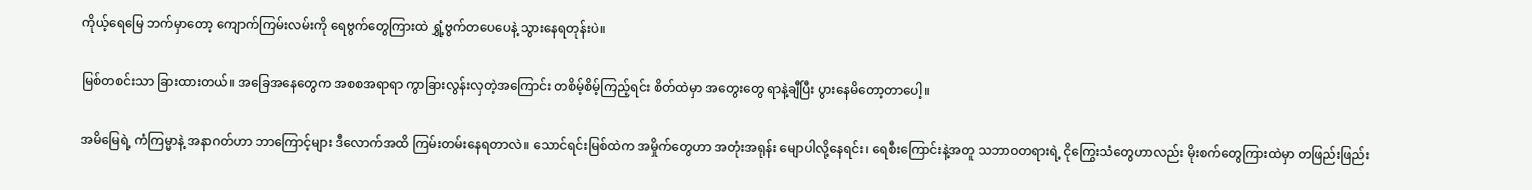ကိုယ့်ရေမြေ ဘက်မှာတော့ ကျောက်ကြမ်းလမ်းကို ရေဗွက်တွေကြားထဲ ရွှံ့ဗွက်တပေပေနဲ့ သွားနေရတုန်းပဲ။

မြစ်တစင်းသာ ခြားထားတယ်။ အခြေအနေတွေက အစစအရာရာ ကွာခြားလွန်းလှတဲ့အကြောင်း တစိမ့်စိမ့်ကြည့်ရင်း စိတ်ထဲမှာ အတွေးတွေ ရာနဲ့ချီပြီး ပွားနေမိတော့တာပေါ့။

အမိမြေရဲ့ ကံကြမ္မာနဲ့ အနာဂတ်ဟာ ဘာကြောင့်များ ဒီလောက်အထိ ကြမ်းတမ်းနေရတာလဲ။ သောင်ရင်းမြစ်ထဲက အမှိုက်တွေဟာ အတုံးအရုန်း မျောပါလို့နေရင်း၊ ရေစီးကြောင်းနဲ့အတူ သဘာဝတရားရဲ့ ငိုကြွေးသံတွေဟာလည်း မိုးစက်တွေကြားထဲမှာ တဖြည်းဖြည်း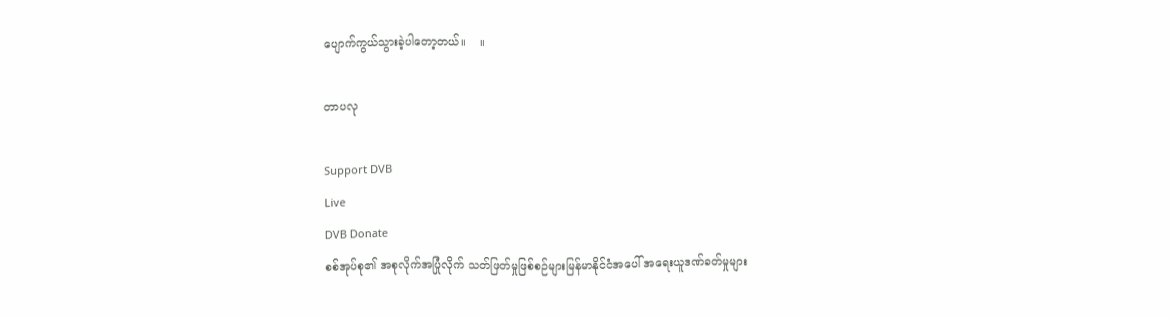ပျောက်ကွယ်သွားခဲ့ပါတော့တယ်။    ။

တာပလု

Support DVB
Live
DVB Donate
စစ်အုပ်စု၏ အစုလိုက်အပြုံလိုက် သတ်ဖြတ်မှုဖြစ်စဉ်များမြန်မာနိုင်ငံအပေါ် အရေးယူဒဏ်ခတ်မှုများ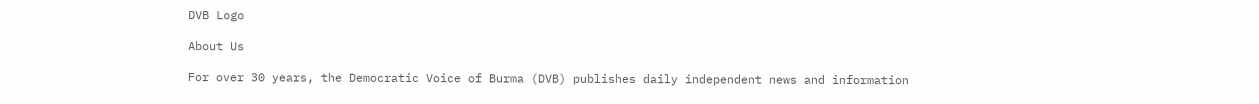DVB Logo

About Us

For over 30 years, the Democratic Voice of Burma (DVB) publishes daily independent news and information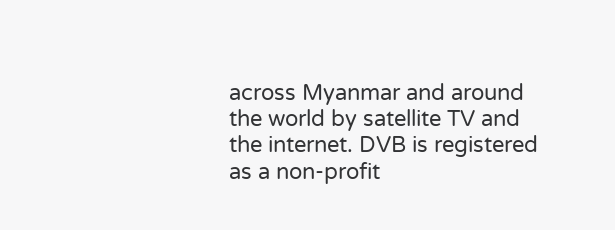across Myanmar and around the world by satellite TV and the internet. DVB is registered as a non-profit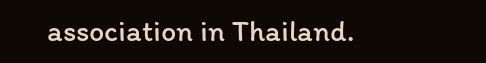association in Thailand.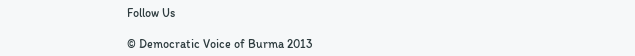Follow Us

© Democratic Voice of Burma 2013